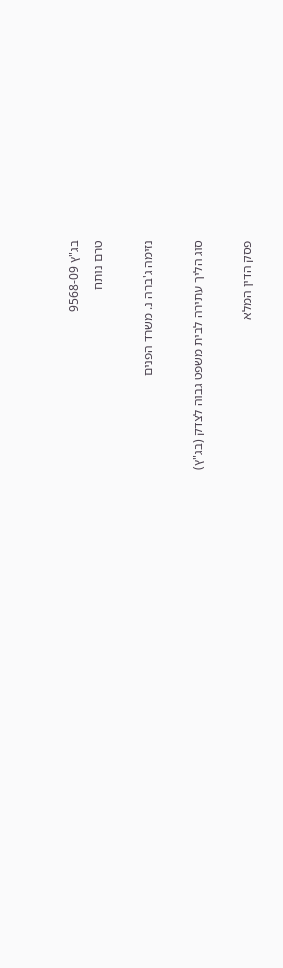בג"ץ 9568-09
טרם נותח

נזימה ג'ברה נ. משרד הפנים

סוג הליך עתירה לבית משפט גבוה לצדק (בג"ץ)

פסק הדין המלא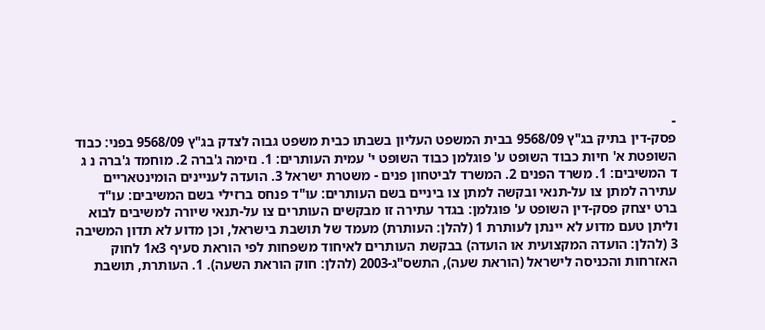-
פסק-דין בתיק בג"ץ 9568/09 בבית המשפט העליון בשבתו כבית משפט גבוה לצדק בג"ץ 9568/09 בפני: כבוד השופטת א' חיות כבוד השופט ע' פוגלמן כבוד השופט י' עמית העותרים: 1. נזימה ג'ברה 2. מוחמד ג'ברה נ ג ד המשיבים: 1. משרד הפנים 2. המשרד לביטחון פנים - משטרת ישראל 3. הועדה לעניינים הומינטאריים עתירה למתן צו על-תנאי ובקשה למתן צו ביניים בשם העותרים: עו"ד פנחס ברזילי בשם המשיבים: עו"ד ברט יצחק פסק-דין השופט ע' פוגלמן: בגדר עתירה זו מבקשים העותרים צו על-תנאי שיורה למשיבים לבוא וליתן טעם מדוע לא יינתן לעותרת 1 (להלן: העותרת) מעמד של תושבת בישראל, וכן מדוע לא תדון המשיבה 3 (להלן: הועדה המקצועית או הועדה) בבקשת העותרים לאיחוד משפחות לפי הוראת סעיף 3א1 לחוק האזרחות והכניסה לישראל (הוראת שעה), התשס"ג-2003 (להלן: חוק הוראת השעה). 1. העותרת, תושבת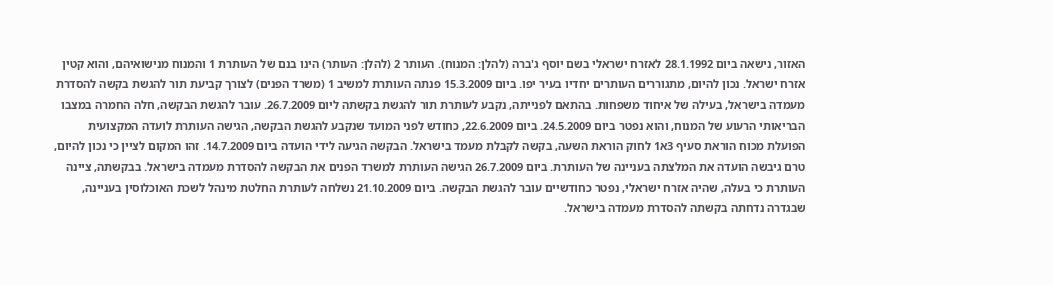האזור, נישאה ביום 28.1.1992 לאזרח ישראלי בשם יוסף ג'ברה (להלן: המנוח). העותר 2 (להלן: העותר) הינו בנם של העותרת 1 והמנוח מנישואיהם, והוא קטין אזרח ישראל. נכון להיום, מתגוררים העותרים יחדיו בעיר יפו. ביום 15.3.2009 פנתה העותרת למשיב 1 (משרד הפנים) לצורך קביעת תור להגשת בקשה להסדרת מעמדה בישראל, בעילה של איחוד משפחות. בהתאם לפנייתה, נקבע לעותרת תור להגשת בקשתה ליום 26.7.2009. עובר להגשת הבקשה, חלה החמרה במצבו הבריאותי הרעוע של המנוח, והוא נפטר ביום 24.5.2009. ביום 22.6.2009, כחודש לפני המועד שנקבע להגשת הבקשה, הגישה העותרת לועדה המקצועית הפועלת מכוח הוראת סעיף 3א1 לחוק הוראת השעה, בקשה לקבלת מעמד בישראל. הבקשה הגיעה לידי הועדה ביום 14.7.2009. זהו המקום לציין כי נכון להיום, טרם גיבשה הועדה את המלצתה בעניינה של העותרת. ביום 26.7.2009 הגישה העותרת למשרד הפנים את הבקשה להסדרת מעמדה בישראל. בבקשתה, ציינה העותרת כי בעלה, שהיה אזרח ישראלי, נפטר כחודשיים עובר להגשת הבקשה. ביום 21.10.2009 נשלחה לעותרת החלטת מינהל לשכת האוכלוסין בעניינה, שבגדרה נדחתה בקשתה להסדרת מעמדה בישראל.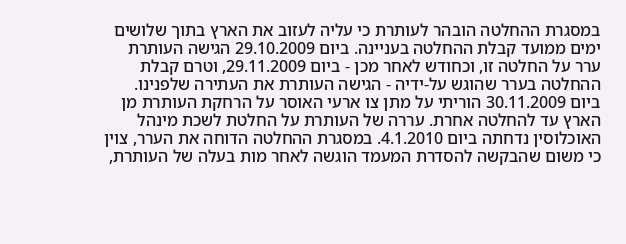במסגרת ההחלטה הובהר לעותרת כי עליה לעזוב את הארץ בתוך שלושים ימים ממועד קבלת ההחלטה בעניינה. ביום 29.10.2009 הגישה העותרת ערר על החלטה זו, וכחודש לאחר מכן - ביום 29.11.2009, וטרם קבלת ההחלטה בערר שהוגש על-ידיה - הגישה העותרת את העתירה שלפנינו. ביום 30.11.2009 הוריתי על מתן צו ארעי האוסר על הרחקת העותרת מן הארץ עד להחלטה אחרת. עררה של העותרת על החלטת לשכת מינהל האוכלוסין נדחתה ביום 4.1.2010. במסגרת ההחלטה הדוחה את הערר, צוין כי משום שהבקשה להסדרת המעמד הוגשה לאחר מות בעלה של העותרת,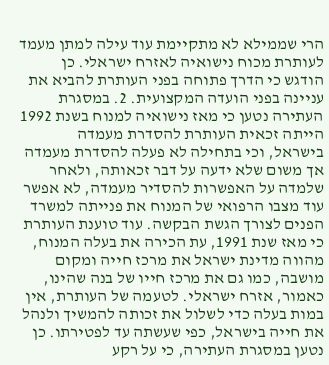הרי שממילא לא מתקיימת עוד עילה למתן מעמד לעותרת מכוח נישואיה לאזרח ישראלי. כן הודגש כי הדרך פתוחה בפני העותרת להביא את עניינה בפני הועדה המקצועית. 2. במסגרת העתירה נטען כי מאז נישואיה למנוח בשנת 1992 הייתה זכאית העותרת להסדרת מעמדה בישראל, וכי בתחילה לא פעלה להסדרת מעמדה אך משום שלא ידעה על דבר זכאותה, ולאחר שלמדה על האפשרות להסדיר מעמדה, לא אפשר עוד מצבו הרפואי של המנוח את פנייתה למשרד הפנים לצורך הגשת הבקשה. עוד טוענת העותרת כי מאז שנת 1991, עת הכירה את בעלה המנוח, מהווה מדינת ישראל את מרכז חייה ומקום מושבה, כמו גם את מרכז חייו של בנה שהינו, כאמור, אזרח ישראלי. לטעמה של העותרת, אין במות בעלה כדי לשלול את זכותה להמשיך ולנהל את חייה בישראל, כפי שעשתה עד לפטירתו. כן נטען במסגרת העתירה, כי על רקע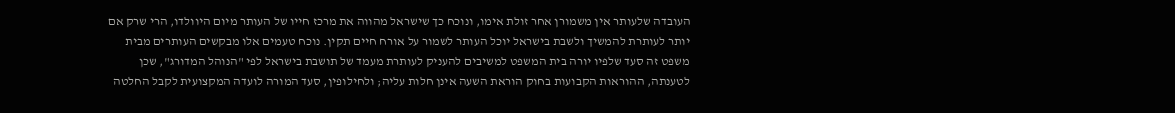העובדה שלעותר אין משמורן אחר זולת אימו, ונוכח כך שישראל מהווה את מרכז חייו של העותר מיום היוולדו, הרי שרק אם יותר לעותרת להמשיך ולשבת בישראל יוכל העותר לשמור על אורח חיים תקין. נוכח טעמים אלו מבקשים העותרים מבית משפט זה סעד שלפיו יורה בית המשפט למשיבים להעניק לעותרת מעמד של תושבת בישראל לפי "הנוהל המדורג", שכן לטענתה, ההוראות הקבועות בחוק הוראת השעה אינן חלות עליה; ולחילופין, סעד המורה לועדה המקצועית לקבל החלטה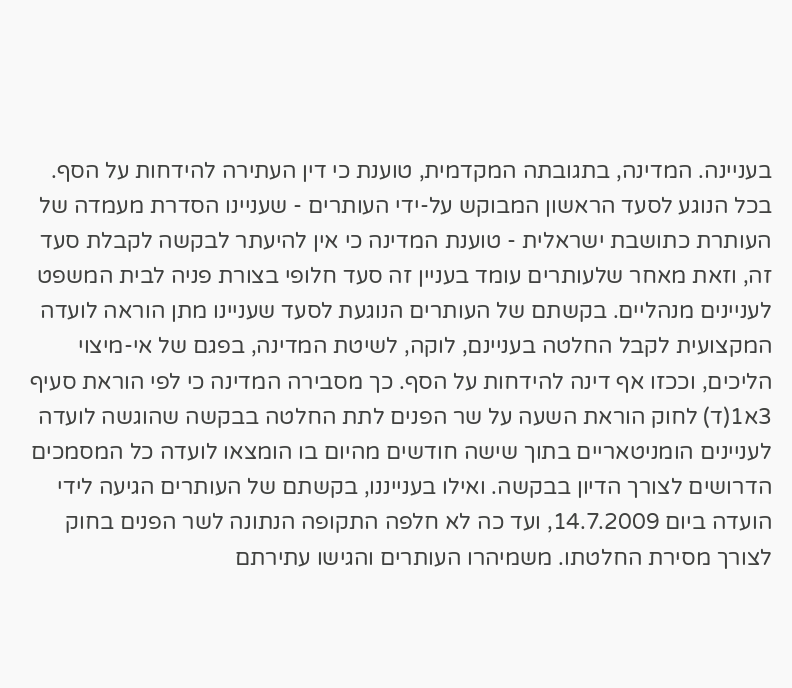בעניינה. המדינה, בתגובתה המקדמית, טוענת כי דין העתירה להידחות על הסף. בכל הנוגע לסעד הראשון המבוקש על-ידי העותרים - שעניינו הסדרת מעמדה של העותרת כתושבת ישראלית - טוענת המדינה כי אין להיעתר לבקשה לקבלת סעד זה, וזאת מאחר שלעותרים עומד בעניין זה סעד חלופי בצורת פניה לבית המשפט לעניינים מנהליים. בקשתם של העותרים הנוגעת לסעד שעניינו מתן הוראה לועדה המקצועית לקבל החלטה בעניינם, לוקה, לשיטת המדינה, בפגם של אי-מיצוי הליכים, וככזו אף דינה להידחות על הסף. כך מסבירה המדינה כי לפי הוראת סעיף 3א1(ד) לחוק הוראת השעה על שר הפנים לתת החלטה בבקשה שהוגשה לועדה לעניינים הומניטאריים בתוך שישה חודשים מהיום בו הומצאו לועדה כל המסמכים הדרושים לצורך הדיון בבקשה. ואילו בענייננו, בקשתם של העותרים הגיעה לידי הועדה ביום 14.7.2009, ועד כה לא חלפה התקופה הנתונה לשר הפנים בחוק לצורך מסירת החלטתו. משמיהרו העותרים והגישו עתירתם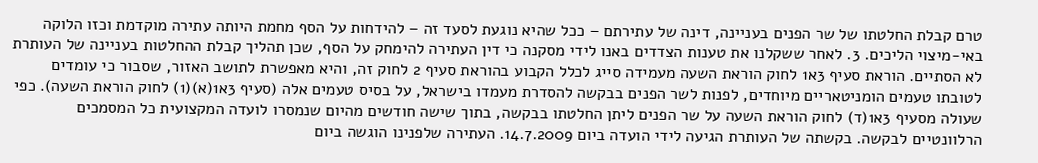טרם קבלת החלטתו של שר הפנים בעניינה, דינה של עתירתם – ככל שהיא נוגעת לסעד זה – להידחות על הסף מחמת היותה עתירה מוקדמת וכזו הלוקה באי-מיצוי הליכים. 3. לאחר ששקלנו את טענות הצדדים באנו לידי מסקנה כי דין העתירה להימחק על הסף, שכן תהליך קבלת ההחלטות בעניינה של העותרת לא הסתיים. הוראת סעיף 3א1 לחוק הוראת השעה מעמידה סייג לכלל הקבוע בהוראת סעיף 2 לחוק זה, והיא מאפשרת לתושב האזור, שסבור כי עומדים לטובתו טעמים הומניטאריים מיוחדים, לפנות לשר הפנים בבקשה להסדרת מעמדו בישראל, על בסיס טעמים אלה (סעיף 3א1(א)(1) לחוק הוראת השעה). כפי שעולה מסעיף 3א1(ד) לחוק הוראת השעה על שר הפנים ליתן החלטתו בבקשה, בתוך שישה חודשים מהיום שנמסרו לועדה המקצועית כל המסמכים הרלוונטיים לבקשה. בקשתה של העותרת הגיעה לידי הועדה ביום 14.7.2009. העתירה שלפנינו הוגשה ביום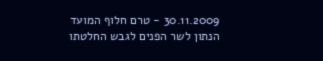30.11.2009 - טרם חלוף המועד הנתון לשר הפנים לגבש החלטתו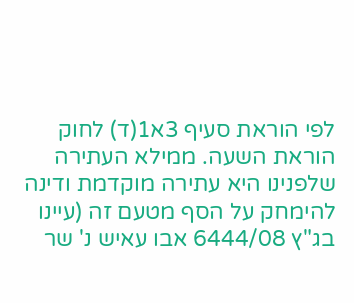לפי הוראת סעיף 3א1(ד) לחוק הוראת השעה. ממילא העתירה שלפנינו היא עתירה מוקדמת ודינה להימחק על הסף מטעם זה (עיינו בג"ץ 6444/08 אבו עאיש נ' שר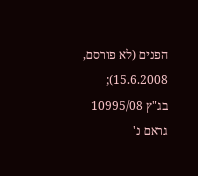הפנים (לא פורסם, 15.6.2008); בג"ץ 10995/08 גראם נ'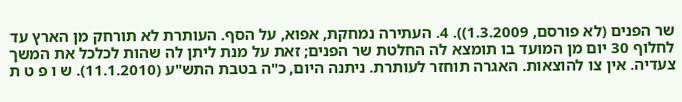שר הפנים (לא פורסם, 1.3.2009)). 4. העתירה נמחקת, אפוא, על הסף. העותרת לא תורחק מן הארץ עד לחלוף 30 יום מן המועד בו תומצא לה החלטת שר הפנים; זאת על מנת ליתן לה שהות לכלכל את המשך צעדיה. אין צו להוצאות. האגרה תוחזר לעותרת. ניתנה היום, כ"ה בטבת התש"ע (11.1.2010). ש ו פ ט ת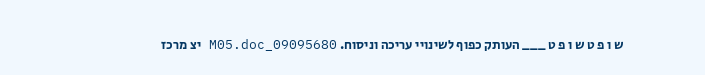ש ו פ ט ש ו פ ט ___ העותק כפוף לשינויי עריכה וניסוח. 09095680_M05.doc יצ מרכז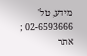מידע, טל' 02-6593666 ; אתר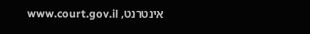אינטרנט, www.court.gov.il